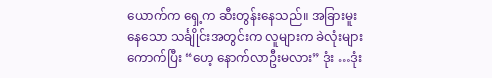ယောက်က ရှေ့က ဆီးတွန်းနေသည်။ အခြားမူးနေသော သင်္ချိုင်းအတွင်းက လူများက ခဲလုံးများကောက်ပြီး “ဟေ့ နောက်လာဦးမလား” ဒုံး …ဒုံး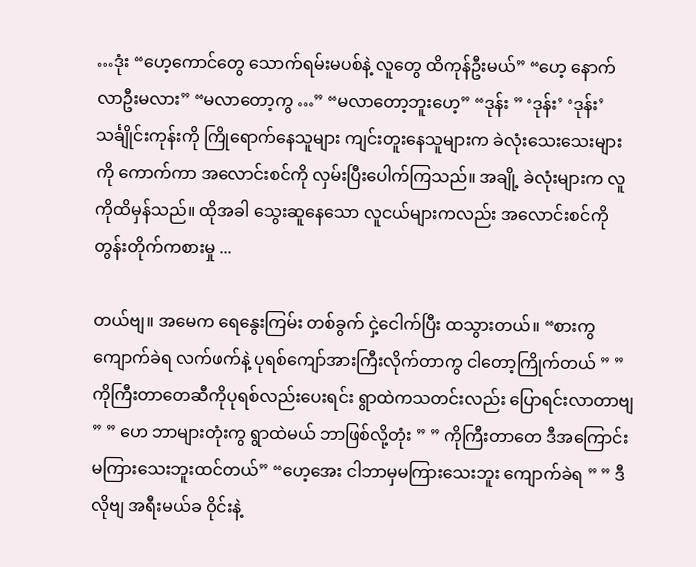…ဒုံး “ဟေ့ကောင်တွေ သောက်ရမ်းမပစ်နဲ့ လူတွေ ထိကုန်ဦးမယ်” “ဟေ့ နောက်လာဦးမလား” “မလာတော့ကွ …” “မလာတော့ဘူးဟေ့” “ဒုန်း ” ‘ဒုန်း’ ‘ဒုန်း’ သင်္ချိုင်းကုန်းကို ကြိုရောက်နေသူများ ကျင်းတူးနေသူများက ခဲလုံးသေးသေးများကို ကောက်ကာ အလောင်းစင်ကို လှမ်းပြီးပေါက်ကြသည်။ အချို့ ခဲလုံးများက လူကိုထိမှန်သည်။ ထိုအခါ သွေးဆူနေသော လူငယ်များကလည်း အလောင်းစင်ကို တွန်းတိုက်ကစားမှု ...

တယ်ဗျ။ အမေက ရေနွေးကြမ်း တစ်ခွက် ငှဲ့ငေါက်ပြီး ထသွားတယ်။ “စားကွ ကျောက်ခဲရ လက်ဖက်နဲ့ ပုရစ်ကျော်အားကြီးလိုက်တာကွ ငါတော့ကြိုက်တယ် ” ” ကိုကြီးတာတေဆီကိုပုရစ်လည်းပေးရင်း ရွာထဲကသတင်းလည်း ပြောရင်းလာတာဗျ ” ” ဟေ ဘာများတုံးကွ ရွာထဲမယ် ဘာဖြစ်လို့တုံး ” ” ကိုကြီးတာတေ ဒီအကြောင်းမကြားသေးဘူးထင်တယ်” “ဟေ့အေး ငါဘာမှမကြားသေးဘူး ကျောက်ခဲရ ” ” ဒီလိုဗျ အရီးမယ်ခ ဝိုင်းနဲ့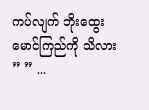ကပ်လျက် ဘိုးထွေးမောင်ကြည်ကို သိလား ” ” ...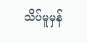သိပ်မူမှန်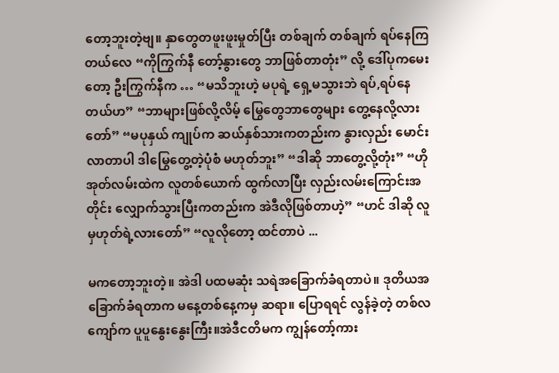တော့ဘူးတဲ့ဗျ။ နှာတွေတဖူးဖူးမှုတ်ပြီး တစ်ချက် တစ်ချက် ရပ်နေကြတယ်လေ “ကိုကြွက်နီ တော့်နွားတွေ ဘာဖြစ်တာတုံး” လို့ ဒေါ်ပုကမေးတော့ ဦးကြွက်နီက … “မသိဘူးဟဲ့ မပုရဲ့ ရှေ့မသွားဘဲ ရပ်,ရပ်နေတယ်ဟ” “ဘာများဖြစ်လို့လိမ့် မြွေတွေဘာတွေများ တွေ့နေလို့လားတော်” “မပုနှယ် ကျုပ်က ဆယ်နှစ်သားကတည်းက နွားလှည်း မောင်းလာတာပါ ဒါမြွေတွေ့တဲ့ပုံစံ မဟုတ်ဘူး” “ဒါဆို ဘာတွေ့လို့တုံး” “ဟို အုတ်လမ်းထဲက လူတစ်ယောက် ထွက်လာပြီး လှည်းလမ်းကြောင်းအတိုင်း လျှောက်သွားပြီးကတည်းက အဲဒီလိုဖြစ်တာဟဲ့” “ဟင် ဒါဆို လူမှဟုတ်ရဲ့လားတော်” “လူလိုတော့ ထင်တာပဲ ...

မကတော့ဘူးတဲ့။ အဲဒါ ပထမဆုံး သရဲအခြောက်ခံရတာပဲ။ ဒုတိယအခြောက်ခံရတာက မနေ့တစ်နေ့ကမှ ဆရာ။ ပြောရရင် လွန်ခဲ့တဲ့ တစ်လကျော်က ပူပူနွေးနွေးကြီး။အဲဒီငတိမက ကျွန်တော့်ကား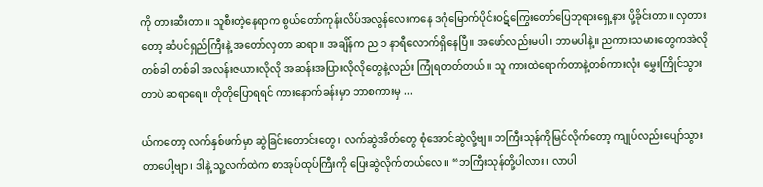ကို တားဆီးတာ။ သူစီးတဲ့နေရာက စွယ်တော်ကုန်းလိပ်အလွန်လေးကနေ ဒဂုံမြောက်ပိုင်းဝဋ်ကြွေးတော်ပြေဘုရားရှေ့နား ပို့ခိုင်းတာ။ လှတားတော့ ဆံပင်ရှည်ကြီးနဲ့ အတော်လှတာ ဆရာ။ အချိန်က ည ၁ နာရီလောက်ရှိနေပြီ။ အဖော်လည်းမပါ၊ ဘာမပါနဲ့။ ညကားသမားတွေကအဲလို တစ်ခါ တစ်ခါ အလန်းဇယားလိုလို အဆန်းအပြားလိုလိုတွေနဲ့လည်း ကြုံရတတ်တယ်။ သူ ကားထဲရောက်တာနဲ့တစ်ကားလုံး မွှေးကြိုင်သွားတာပဲ ဆရာရေ။ တိုတိုပြောရရင် ကားနောက်ခန်းမှာ ဘာစကားမှ ...

ယ်ကတော့ လက်နှစ်ဖက်မှာ ဆွဲခြင်းတောင်းတွေ၊ လက်ဆွဲအိတ်တွေ စုံအောင်ဆွဲလို့ဗျ။ ဘကြီးသုန်ကိုမြင်လိုက်တော့ ကျုပ်လည်းပျော်သွားတာပေါ့ဗျာ၊ ဒါနဲ့ သူ့လက်ထဲက စာအုပ်ထုပ်ကြီးကို ပြေးဆွဲလိုက်တယ်လေ။ “ဘကြီးသုန်တို့ပါလား၊ လာပါ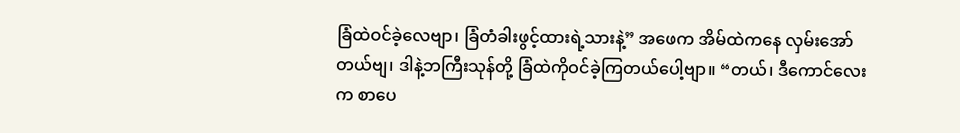ခြံထဲဝင်ခဲ့လေဗျာ၊ ခြံတံခါးဖွင့်ထားရဲ့သားနဲ့” အဖေက အိမ်ထဲကနေ လှမ်းအော်တယ်ဗျ၊ ဒါနဲ့ဘကြီးသုန်တို့ ခြံထဲကိုဝင်ခဲ့ကြတယ်ပေါ့ဗျာ။ “တယ်၊ ဒီကောင်လေးက စာပေ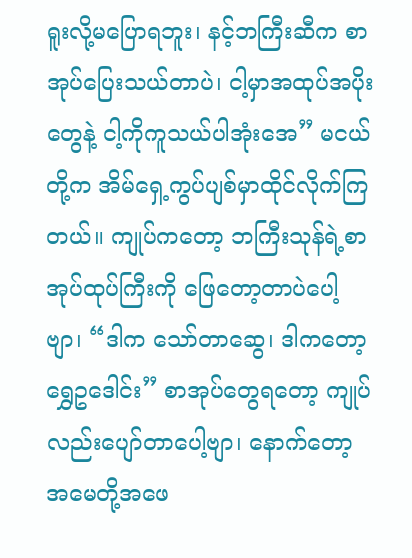ရူးလို့မပြောရဘူး၊ နင့်ဘကြီးဆီက စာအုပ်ပြေးသယ်တာပဲ၊ ငါ့မှာအထုပ်အပိုးတွေနဲ့ ငါ့ကိုကူသယ်ပါအုံးအေ” မငယ်တို့က အိမ်ရှေ့ကွပ်ပျစ်မှာထိုင်လိုက်ကြတယ်။ ကျုပ်ကတော့ ဘကြီးသုန်ရဲ့စာအုပ်ထုပ်ကြီးကို ဖြေတော့တာပဲပေါ့ဗျာ၊ “ဒါက သော်တာဆွေ၊ ဒါကတော့ ရွှေဥဒေါင်း” စာအုပ်တွေရတော့ ကျုပ်လည်းပျော်တာပေါ့ဗျာ၊ နောက်တော့ အမေတို့အဖေ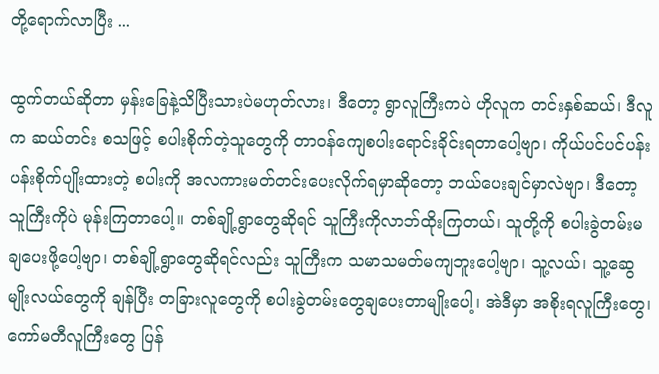တို့ရောက်လာပြီး ...

ထွက်တယ်ဆိုတာ မှန်းခြေနဲ့သိပြီးသားပဲမဟုတ်လား၊ ဒီတော့ ရွာလူကြီးကပဲ ဟိုလူက တင်းနှစ်ဆယ်၊ ဒီလူက ဆယ်တင်း စသဖြင့် စပါးစိုက်တဲ့သူတွေကို တာဝန်ကျေစပါးရောင်းခိုင်းရတာပေါ့ဗျာ၊ ကိုယ်ပင်ပင်ပန်းပန်းစိုက်ပျိုးထားတဲ့ စပါးကို အလကားမတ်တင်းပေးလိုက်ရမှာဆိုတော့ ဘယ်ပေးချင်မှာလဲဗျာ၊ ဒီတော့ သူကြီးကိုပဲ မုန်းကြတာပေါ့။ တစ်ချို့ရွာတွေဆိုရင် သူကြီးကိုလာဘ်ထိုးကြတယ်၊ သူတို့ကို စပါးခွဲတမ်းမချပေးဖို့ပေါ့ဗျာ၊ တစ်ချို့ရွာတွေဆိုရင်လည်း သူကြီးက သမာသမတ်မကျဘူးပေါ့ဗျာ၊ သူ့လယ်၊ သူ့ဆွေမျိုးလယ်တွေကို ချန်ပြီး တခြားလူတွေကို စပါးခွဲတမ်းတွေချပေးတာမျိုးပေါ့၊ အဲဒီမှာ အစိုးရလူကြီးတွေ၊ ကော်မတီလူကြီးတွေ ပြန်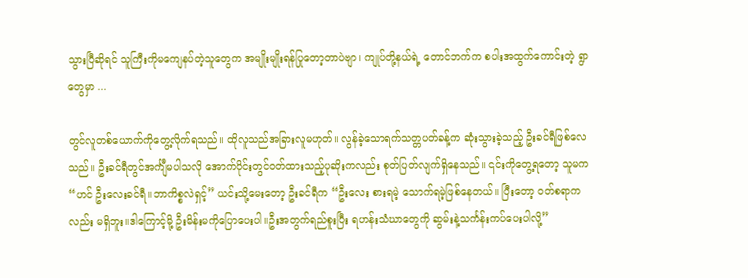သွားပြီဆိုရင် သူကြီးကိုမကျေနပ်တဲ့သူတွေက အမျိုးမျိုးရန်ပြုတော့တာပဲဗျာ၊ ကျုပ်တို့နယ်ရဲ့ တောင်ဘက်က စပါးအထွက်ကောင်းတဲ့ ရွာတွေမှာ ...

တွင်လူတစ်ယောက်ကိုတွေ့လိုက်ရသည်။ ထိုလူသည်အခြားလူမဟုတ်။ လွန်ခဲ့သောရက်သတ္တပတ်ခန့်က ဆုံးသွားခဲ့သည့် ဦးခင်ရီဖြစ်လေသည်။ ဦးခင်ရီတွင်အင်္ကျီမပါသလို အောက်ပိုင်းတွင်ဝတ်ထားသည့်ပုဆိုးကလည်း စုတ်ပြတ်လျက်ရှိနေသည်။ ၎င်းကိုတွေ့ရတော့ သူမက “ဟင် ဦးလေးခင်ရီ။ဘာကိစ္စလဲရှင့်” ယင်းသို့မေးတော့ ဦးခင်ရီက “ဦးလေး စားရမဲ့ သောက်ရမဲ့ဖြစ်နေတယ်။ ပြီးတော့ ဝတ်စရာကလည်း မရှိဘူး။ဒါကြောင့်မို့ ဦးမိန်းမကိုပြောပေးပါ။ဦးအတွက်ရည်စူးပြီး ရဟန်းသံဃာတွေကို ဆွမ်းနဲ့သင်္ကန်းကပ်ပေးပါလို့”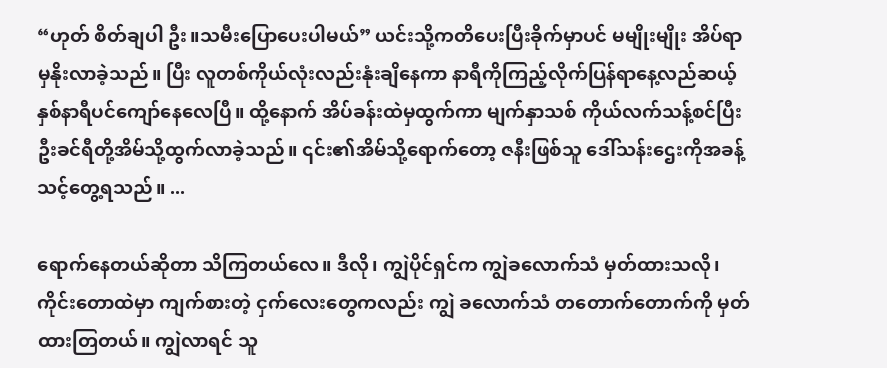“ဟုတ် စိတ်ချပါ ဦး။သမီးပြောပေးပါမယ်” ယင်းသို့ကတိပေးပြီးခိုက်မှာပင် မမျိုးမျိုး အိပ်ရာမှနိုးလာခဲ့သည်။ ပြီး လူတစ်ကိုယ်လုံးလည်းနုံးချိနေကာ နာရီကိုကြည့်လိုက်ပြန်ရာနေ့လည်ဆယ့်နှစ်နာရီပင်ကျော်နေလေပြီ။ ထို့နောက် အိပ်ခန်းထဲမှထွက်ကာ မျက်နှာသစ် ကိုယ်လက်သန့်စင်ပြီး ဦးခင်ရီတို့အိမ်သို့ထွက်လာခဲ့သည်။ ၎င်း၏အိမ်သို့ရောက်တော့ ဇနီးဖြစ်သူ ဒေါ်သန်းဌေးကိုအခန့်သင့်တွေ့ရသည်။ ...

ရောက်နေတယ်ဆိုတာ သိကြတယ်လေ။ ဒီလို၊ ကျွဲပိုင်ရှင်က ကျွဲခလောက်သံ မှတ်ထားသလို၊ ကိုင်းတောထဲမှာ ကျက်စားတဲ့ ငှက်လေးတွေကလည်း ကျွဲ ခလောက်သံ တတောက်တောက်ကို မှတ်ထားတြတယ်။ ကျွဲလာရင် သူ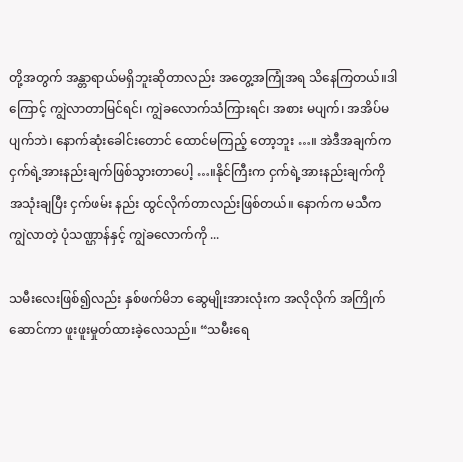တို့အတွက် အန္တာရာယ်မရှိဘူးဆိုတာလည်း အတွေ့အကြုံအရ သိနေကြတယ်။ဒါကြောင့် ကျွဲလာတာမြင်ရင်၊ ကျွဲခလောက်သံကြားရင်၊ အစား မပျက်၊ အအိပ်မပျက်ဘဲ၊ နောက်ဆုံးခေါင်းတောင် ထောင်မကြည့် တော့ဘူး …။ အဲဒီအချက်က ငှက်ရဲ့အားနည်းချက်ဖြစ်သွားတာပေါ့ …။နိုင်ကြီးက ငှက်ရဲ့အားနည်းချက်ကို အသုံးချပြီး ငှက်ဖမ်း နည်း ထွင်လိုက်တာလည်းဖြစ်တယ်။ နောက်က မသီက ကျွဲလာတဲ့ ပုံသဏ္ဌာန်နှင့် ကျွဲခလောက်ကို ...

သမီးလေးဖြစ်၍လည်း နှစ်ဖက်မိဘ ဆွေမျိုးအားလုံးက အလိုလိုက် အကြိုက်ဆောင်ကာ ဖူးဖူးမှုတ်ထားခဲ့လေသည်။ “သမီးရေ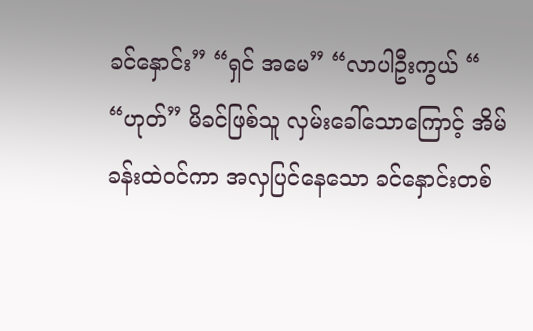ခင်နှောင်း” “ရှင် အမေ” “လာပါဦးကွယ် “ “ဟုတ်” မိခင်ဖြစ်သူ လှမ်းခေါ်သောကြောင့် အိမ်ခန်းထဲဝင်ကာ အလှပြင်နေသော ခင်နှောင်းတစ်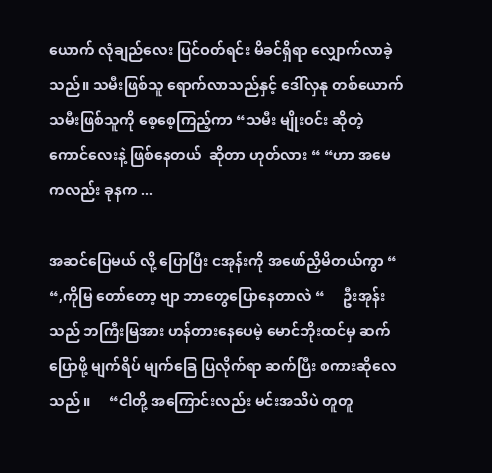ယောက် လုံချည်လေး ပြင်ဝတ်ရင်း မိခင်ရှိရာ လျှောက်လာခဲ့သည်။ သမီးဖြစ်သူ ရောက်လာသည်နှင့် ဒေါ်လှနု တစ်ယောက် သမီးဖြစ်သူကို စေ့စေ့ကြည့်ကာ “သမီး မျိုးဝင်း ဆိုတဲ့ ကောင်လေးနဲ့ ဖြစ်နေတယ်  ဆိုတာ ဟုတ်လား “ “ဟာ အမေကလည်း ခုနက ...

အဆင်ပြေမယ် လို့ ပြောပြီး ငအုန်းကို အဖော်ညှိမိတယ်ကွာ “     “,ကိုမြ တော်တော့ ဗျာ ဘာတွေပြောနေတာလဲ “     ဦးအုန်းသည် ဘကြီးမြအား ဟန်တားနေပေမဲ့ မောင်ဘိုးထင်မှ ဆက်ပြောဖို့ မျက်ရိပ် မျက်ခြေ ပြလိုက်ရာ ဆက်ပြီး စကားဆိုလေသည် ။     “ငါတို့ အကြောင်းလည်း မင်းအသိပဲ တူတူ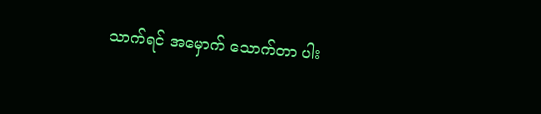သာက်ရင် အမှောက် သောက်တာ ပါး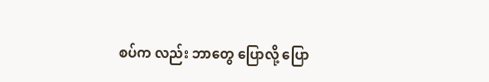စပ်က လည်း ဘာတွေ ပြောလို့ ပြော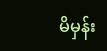မိမှန်း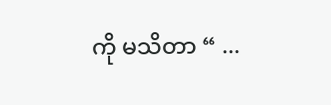ကို မသိတာ “ ...